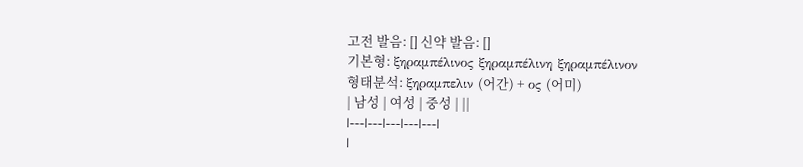고전 발음: [] 신약 발음: []
기본형: ξηραμπέλινος ξηραμπέλινη ξηραμπέλινον
형태분석: ξηραμπελιν (어간) + ος (어미)
| 남성 | 여성 | 중성 | ||
|---|---|---|---|---|
|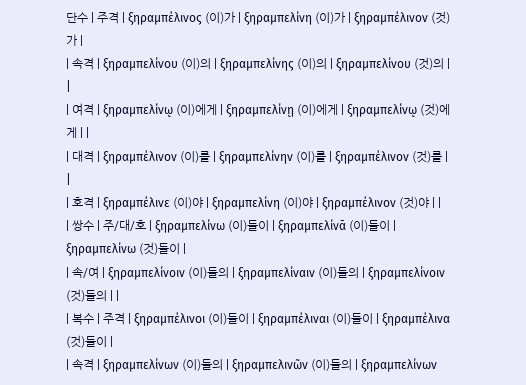단수 | 주격 | ξηραμπέλινος (이)가 | ξηραμπελίνη (이)가 | ξηραμπέλινον (것)가 |
| 속격 | ξηραμπελίνου (이)의 | ξηραμπελίνης (이)의 | ξηραμπελίνου (것)의 | |
| 여격 | ξηραμπελίνῳ (이)에게 | ξηραμπελίνῃ (이)에게 | ξηραμπελίνῳ (것)에게 | |
| 대격 | ξηραμπέλινον (이)를 | ξηραμπελίνην (이)를 | ξηραμπέλινον (것)를 | |
| 호격 | ξηραμπέλινε (이)야 | ξηραμπελίνη (이)야 | ξηραμπέλινον (것)야 | |
| 쌍수 | 주/대/호 | ξηραμπελίνω (이)들이 | ξηραμπελίνᾱ (이)들이 | ξηραμπελίνω (것)들이 |
| 속/여 | ξηραμπελίνοιν (이)들의 | ξηραμπελίναιν (이)들의 | ξηραμπελίνοιν (것)들의 | |
| 복수 | 주격 | ξηραμπέλινοι (이)들이 | ξηραμπέλιναι (이)들이 | ξηραμπέλινα (것)들이 |
| 속격 | ξηραμπελίνων (이)들의 | ξηραμπελινῶν (이)들의 | ξηραμπελίνων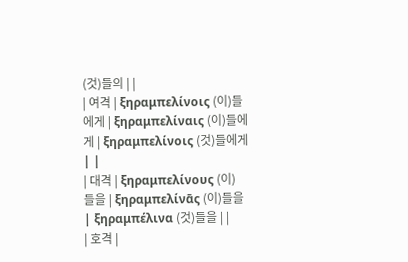(것)들의 | |
| 여격 | ξηραμπελίνοις (이)들에게 | ξηραμπελίναις (이)들에게 | ξηραμπελίνοις (것)들에게 | |
| 대격 | ξηραμπελίνους (이)들을 | ξηραμπελίνᾱς (이)들을 | ξηραμπέλινα (것)들을 | |
| 호격 |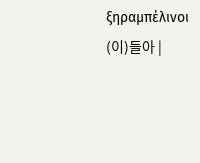ξηραμπέλινοι (이)들아 |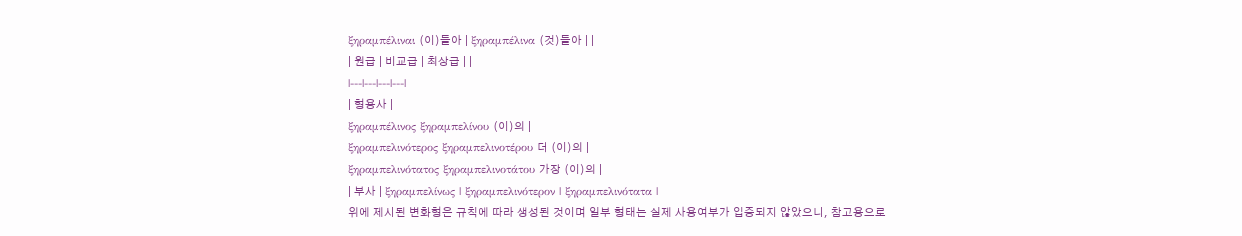ξηραμπέλιναι (이)들아 | ξηραμπέλινα (것)들아 | |
| 원급 | 비교급 | 최상급 | |
|---|---|---|---|
| 형용사 |
ξηραμπέλινος ξηραμπελίνου (이)의 |
ξηραμπελινότερος ξηραμπελινοτέρου 더 (이)의 |
ξηραμπελινότατος ξηραμπελινοτάτου 가장 (이)의 |
| 부사 | ξηραμπελίνως | ξηραμπελινότερον | ξηραμπελινότατα |
위에 제시된 변화형은 규칙에 따라 생성된 것이며 일부 형태는 실제 사용여부가 입증되지 않았으니, 참고용으로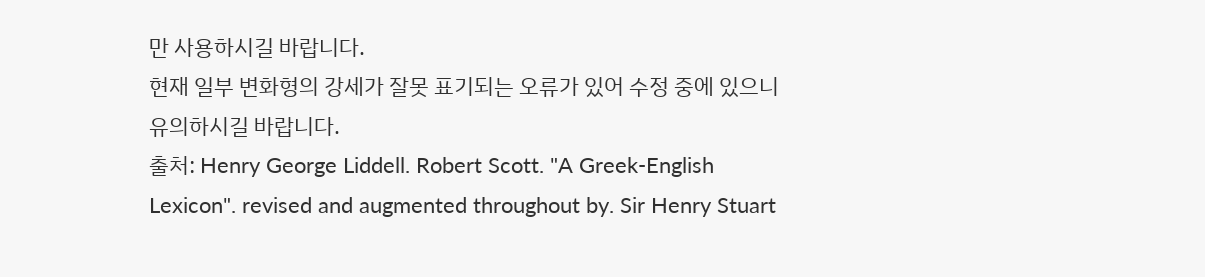만 사용하시길 바랍니다.
현재 일부 변화형의 강세가 잘못 표기되는 오류가 있어 수정 중에 있으니 유의하시길 바랍니다.
출처: Henry George Liddell. Robert Scott. "A Greek-English Lexicon". revised and augmented throughout by. Sir Henry Stuart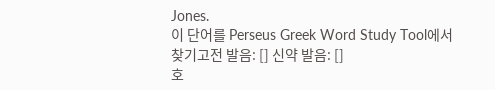Jones.
이 단어를 Perseus Greek Word Study Tool에서 찾기고전 발음: [] 신약 발음: []
호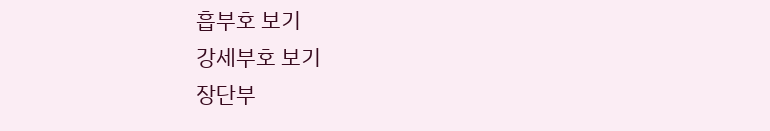흡부호 보기
강세부호 보기
장단부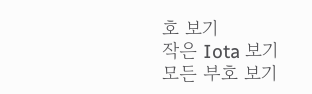호 보기
작은 Iota 보기
모든 부호 보기